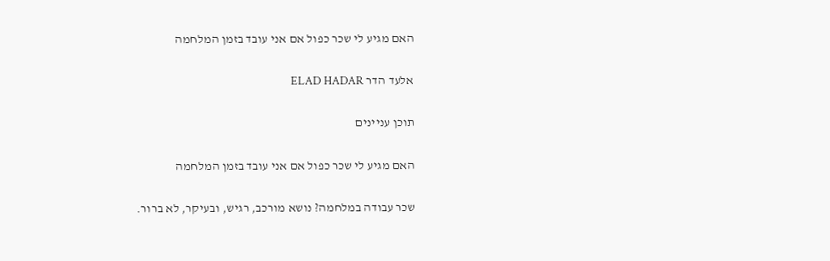האם מגיע לי שכר כפול אם אני עובד בזמן המלחמה

אלעד הדר ELAD HADAR

תוכן עניינים

האם מגיע לי שכר כפול אם אני עובד בזמן המלחמה

שכר עבודה במלחמה? נושא מורכב, רגיש, ובעיקר, לא ברור.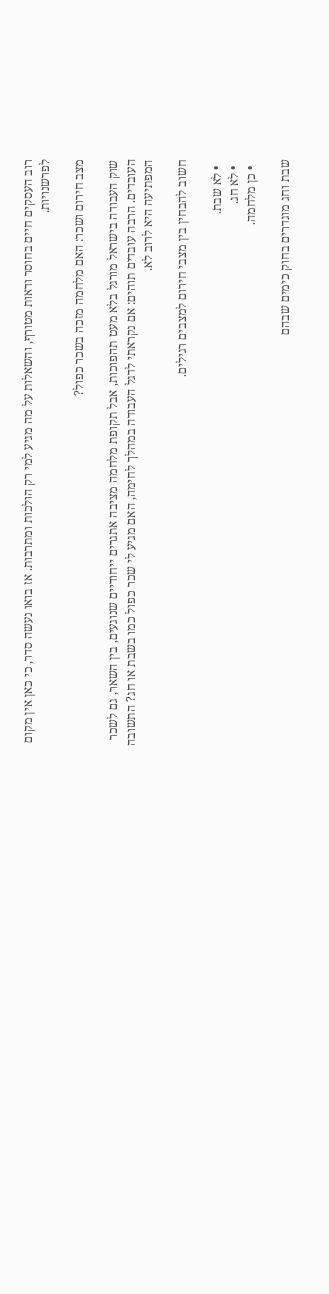רוב העסקים חיים בחוסר ודאות מטורף, והשאלות על מה מגיע למי רק הולכות ומתרבות. אז בואו נעשה סדר, כי כאן אין מקום לפרשנויות.

מצב חירום ושכר: האם מלחמה מזכה בשכר כפול?

שוק העבודה בישראל מורגל בלא מעט תהפוכות, אבל תקופת מלחמה מציבה אתגרים ייחודיים שנוגעים, בין השאר, גם לשכר העובדים. הרבה עובדים תוהים: אם נקראתי לדגל העבודה במהלך לחימה, האם מגיע לי שכר כפול כמו בשבת או חג? התשובה המפתיעה היא לרוב לא.

חשוב להבחין בין מצבי חירום למצבים רגילים.

  • לא שבת.
  • לא חג.
  • כן מלחמה.

שבת וחג מוגדרים בחוק כימים שבהם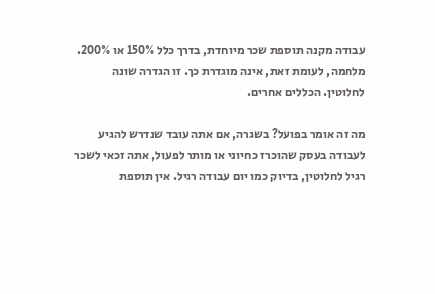עבודה מקנה תוספת שכר מיוחדת, בדרך כלל 150% או 200%. מלחמה, לעומת זאת, אינה מוגדרת כך. זו הגדרה שונה לחלוטין. הכללים אחרים.

מה זה אומר בפועל? בשגרה, אם אתה עובד שנדרש להגיע לעבודה בעסק שהוכרז כחיוני או מותר לפעול, אתה זכאי לשכר רגיל לחלוטין, בדיוק כמו יום עבודה רגיל. אין תוספת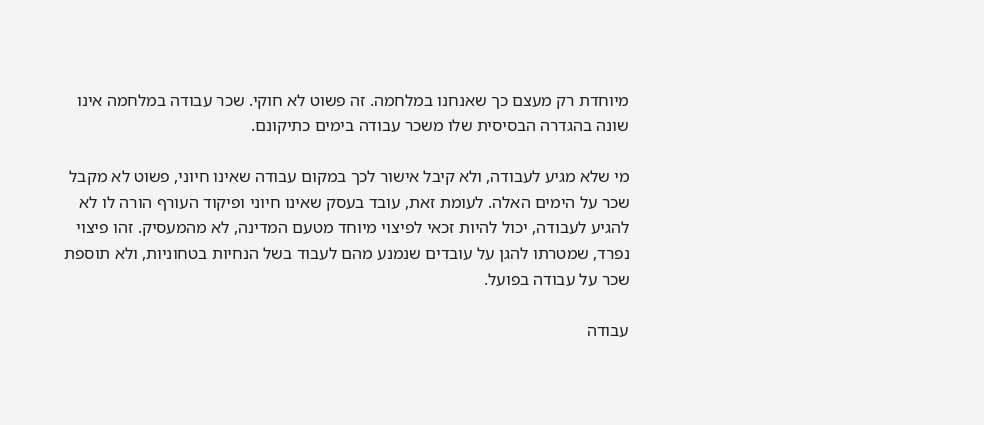מיוחדת רק מעצם כך שאנחנו במלחמה. זה פשוט לא חוקי. שכר עבודה במלחמה אינו שונה בהגדרה הבסיסית שלו משכר עבודה בימים כתיקונם.

מי שלא מגיע לעבודה, ולא קיבל אישור לכך במקום עבודה שאינו חיוני, פשוט לא מקבל שכר על הימים האלה. לעומת זאת, עובד בעסק שאינו חיוני ופיקוד העורף הורה לו לא להגיע לעבודה, יכול להיות זכאי לפיצוי מיוחד מטעם המדינה, לא מהמעסיק. זהו פיצוי נפרד, שמטרתו להגן על עובדים שנמנע מהם לעבוד בשל הנחיות בטחוניות, ולא תוספת שכר על עבודה בפועל.

עבודה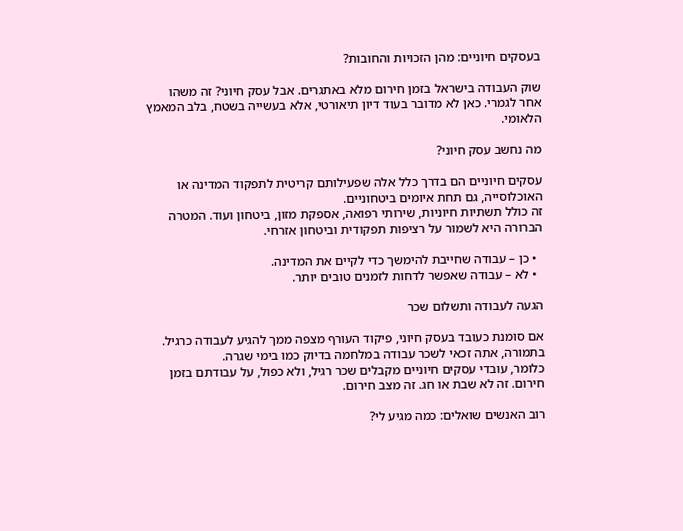בעסקים חיוניים: מהן הזכויות והחובות?

שוק העבודה בישראל בזמן חירום מלא באתגרים. אבל עסק חיוני? זה משהו אחר לגמרי. כאן לא מדובר בעוד דיון תיאורטי, אלא בעשייה בשטח, בלב המאמץ הלאומי.

מה נחשב עסק חיוני?

עסקים חיוניים הם בדרך כלל אלה שפעילותם קריטית לתפקוד המדינה או האוכלוסייה, גם תחת איומים ביטחוניים.
זה כולל תשתיות חיוניות, שירותי רפואה, אספקת מזון, ביטחון ועוד. המטרה הברורה היא לשמור על רציפות תפקודית וביטחון אזרחי.

  • כן – עבודה שחייבת להימשך כדי לקיים את המדינה.
  • לא – עבודה שאפשר לדחות לזמנים טובים יותר.

הגעה לעבודה ותשלום שכר

אם סומנת כעובד בעסק חיוני, פיקוד העורף מצפה ממך להגיע לעבודה כרגיל. בתמורה, אתה זכאי לשכר עבודה במלחמה בדיוק כמו בימי שגרה.
כלומר, עובדי עסקים חיוניים מקבלים שכר רגיל, ולא כפול, על עבודתם בזמן חירום. זה לא שבת או חג. זה מצב חירום.

רוב האנשים שואלים: כמה מגיע לי?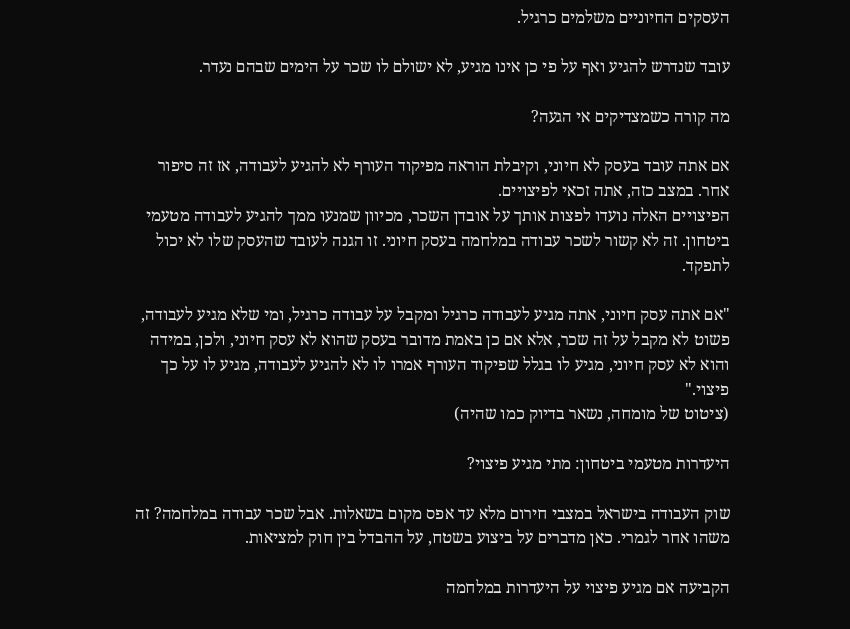העסקים החיוניים משלמים כרגיל.

עובד שנדרש להגיע ואף על פי כן אינו מגיע, לא ישולם לו שכר על הימים שבהם נעדר.

מה קורה כשמצדיקים אי הגעה?

אם אתה עובד בעסק לא חיוני, וקיבלת הוראה מפיקוד העורף לא להגיע לעבודה, אז זה סיפור אחר. במצב כזה, אתה זכאי לפיצויים.
הפיצויים האלה נועדו לפצות אותך על אובדן השכר, מכיוון שמנעו ממך להגיע לעבודה מטעמי ביטחון. זה לא קשור לשכר עבודה במלחמה בעסק חיוני. זו הגנה לעובד שהעסק שלו לא יכול לתפקד.

"אם אתה עסק חיוני, אתה מגיע לעבודה כרגיל ומקבל על עבודה כרגיל, ומי שלא מגיע לעבודה, פשוט לא מקבל על זה שכר, אלא אם כן באמת מדובר בעסק שהוא לא עסק חיוני, ולכן, במידה והוא לא עסק חיוני, מגיע לו בגלל שפיקוד העורף אמרו לו לא להגיע לעבודה, מגיע לו על כך פיצוי."
(ציטוט של מומחה, נשאר בדיוק כמו שהיה)

היעדרות מטעמי ביטחון: מתי מגיע פיצוי?

שוק העבודה בישראל במצבי חירום מלא עד אפס מקום בשאלות. אבל שכר עבודה במלחמה? זה משהו אחר לגמרי. כאן מדברים על ביצוע בשטח, על ההבדל בין חוק למציאות.

הקביעה אם מגיע פיצוי על היעדרות במלחמה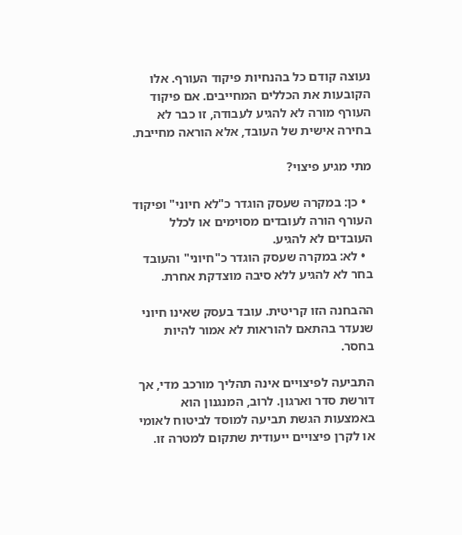נעוצה קודם כל בהנחיות פיקוד העורף. אלו הקובעות את הכללים המחייבים. אם פיקוד העורף מורה לא להגיע לעבודה, זו כבר לא בחירה אישית של העובד, אלא הוראה מחייבת.

מתי מגיע פיצוי?

  • כן: במקרה שעסק הוגדר כ"לא חיוני" ופיקוד העורף הורה לעובדים מסוימים או לכלל העובדים לא להגיע.
  • לא: במקרה שעסק הוגדר כ"חיוני" והעובד בחר לא להגיע ללא סיבה מוצדקת אחרת.

ההבחנה הזו קריטית. עובד בעסק שאינו חיוני שנעדר בהתאם להוראות לא אמור להיות בחסר.

התביעה לפיצויים אינה תהליך מורכב מדי, אך דורשת סדר וארגון. לרוב, המנגנון הוא באמצעות הגשת תביעה למוסד לביטוח לאומי או לקרן פיצויים ייעודית שתקום למטרה זו.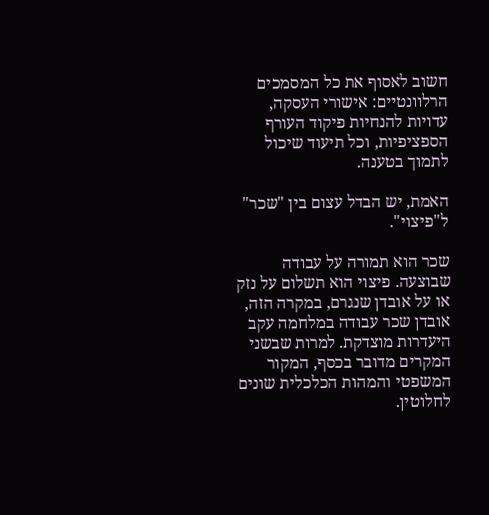חשוב לאסוף את כל המסמכים הרלוונטיים: אישורי העסקה, עדויות להנחיות פיקוד העורף הספציפיות, וכל תיעוד שיכול לתמוך בטענה.

האמת, יש הבדל עצום בין "שכר" ל"פיצוי".

שכר הוא תמורה על עבודה שבוצעה. פיצוי הוא תשלום על נזק או על אובדן שנגרם, במקרה הזה, אובדן שכר עבודה במלחמה עקב היעדרות מוצדקת. למרות שבשני המקרים מדובר בכסף, המקור המשפטי והמהות הכלכלית שונים לחלוטין.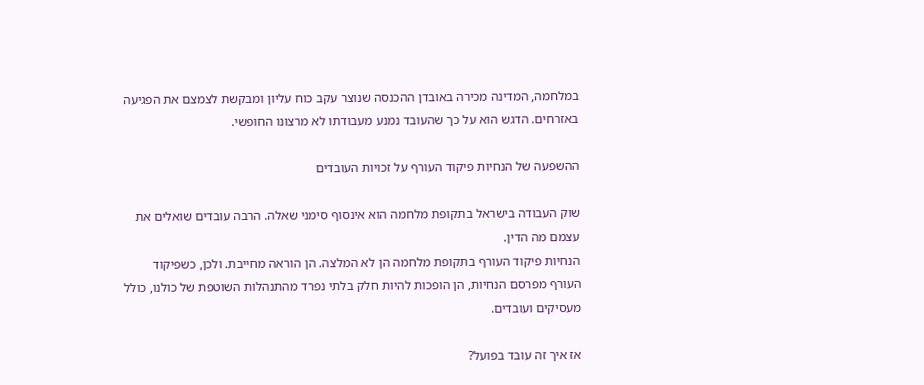במלחמה, המדינה מכירה באובדן ההכנסה שנוצר עקב כוח עליון ומבקשת לצמצם את הפגיעה באזרחים. הדגש הוא על כך שהעובד נמנע מעבודתו לא מרצונו החופשי.

ההשפעה של הנחיות פיקוד העורף על זכויות העובדים

שוק העבודה בישראל בתקופת מלחמה הוא אינסוף סימני שאלה. הרבה עובדים שואלים את עצמם מה הדין.
הנחיות פיקוד העורף בתקופת מלחמה הן לא המלצה. הן הוראה מחייבת. ולכן, כשפיקוד העורף מפרסם הנחיות, הן הופכות להיות חלק בלתי נפרד מהתנהלות השוטפת של כולנו, כולל מעסיקים ועובדים.

אז איך זה עובד בפועל?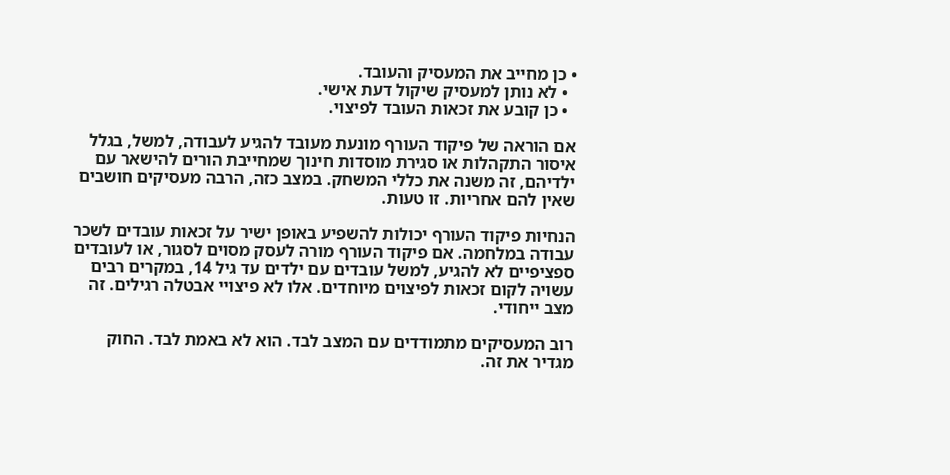• כן מחייב את המעסיק והעובד.
  • לא נותן למעסיק שיקול דעת אישי.
  • כן קובע את זכאות העובד לפיצוי.

אם הוראה של פיקוד העורף מונעת מעובד להגיע לעבודה, למשל, בגלל איסור התקהלות או סגירת מוסדות חינוך שמחייבת הורים להישאר עם ילדיהם, זה משנה את כללי המשחק. במצב כזה, הרבה מעסיקים חושבים שאין להם אחריות. זו טעות.

הנחיות פיקוד העורף יכולות להשפיע באופן ישיר על זכאות עובדים לשכר עבודה במלחמה. אם פיקוד העורף מורה לעסק מסוים לסגור, או לעובדים ספציפיים לא להגיע, למשל עובדים עם ילדים עד גיל 14, במקרים רבים עשויה לקום זכאות לפיצוים מיוחדים. אלו לא פיצויי אבטלה רגילים. זה מצב ייחודי.

רוב המעסיקים מתמודדים עם המצב לבד. הוא לא באמת לבד. החוק מגדיר את זה.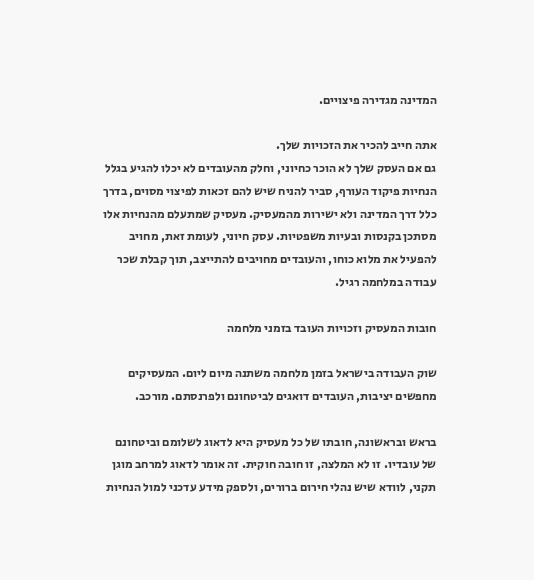המדינה מגדירה פיצויים.

אתה חייב להכיר את הזכויות שלך.
גם אם העסק שלך לא הוכר כחיוני, וחלק מהעובדים לא יכלו להגיע בגלל הנחיות פיקוד העורף, סביר להניח שיש להם זכאות לפיצוי מסוים, בדרך כלל דרך המדינה ולא ישירות מהמעסיק. מעסיק שמתעלם מהנחיות אלו מסתכן בקנסות ובעיות משפטיות. עסק חיוני, לעומת זאת, מחויב להפעיל את מלוא כוחו, והעובדים מחויבים להתייצב, תוך קבלת שכר עבודה במלחמה רגיל.

חובות המעסיק וזכויות העובד בזמני מלחמה

שוק העבודה בישראל בזמן מלחמה משתנה מיום ליום. המעסיקים מחפשים יציבות, העובדים דואגים לביטחונם ולפרנסתם. מורכב.

בראש ובראשונה, חובתו של כל מעסיק היא לדאוג לשלומם וביטחונם של עובדיו. זו לא המלצה, זו חובה חוקית. זה אומר לדאוג למרחב מוגן תקני, לוודא שיש נהלי חירום ברורים, ולספק מידע עדכני למול הנחיות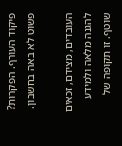פיקוד העורף. הפקרות? פשוט לא באה בחשבון.

העובדים, מצידם, זכאים להגנה מלאה ולמידע שוטף. זו תקופה של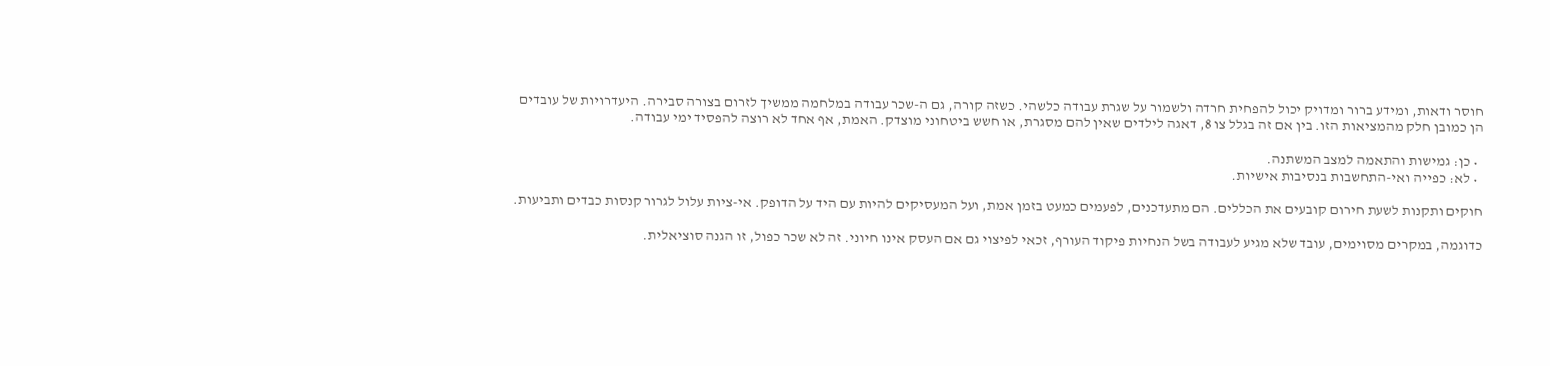חוסר ודאות, ומידע ברור ומדויק יכול להפחית חרדה ולשמור על שגרת עבודה כלשהי. כשזה קורה, גם ה-שכר עבודה במלחמה ממשיך לזרום בצורה סבירה. היעדרויות של עובדים הן כמובן חלק מהמציאות הזו. בין אם זה בגלל צו 8, דאגה לילדים שאין להם מסגרת, או חשש ביטחוני מוצדק. האמת, אף אחד לא רוצה להפסיד ימי עבודה.

  • כן: גמישות והתאמה למצב המשתנה.
  • לא: כפייה ואי-התחשבות בנסיבות אישיות.

חוקים ותקנות לשעת חירום קובעים את הכללים. הם מתעדכנים, לפעמים כמעט בזמן אמת, ועל המעסיקים להיות עם היד על הדופק. אי-ציות עלול לגרור קנסות כבדים ותביעות.

כדוגמה, במקרים מסוימים, עובד שלא מגיע לעבודה בשל הנחיות פיקוד העורף, זכאי לפיצוי גם אם העסק אינו חיוני. זה לא שכר כפול, זו הגנה סוציאלית.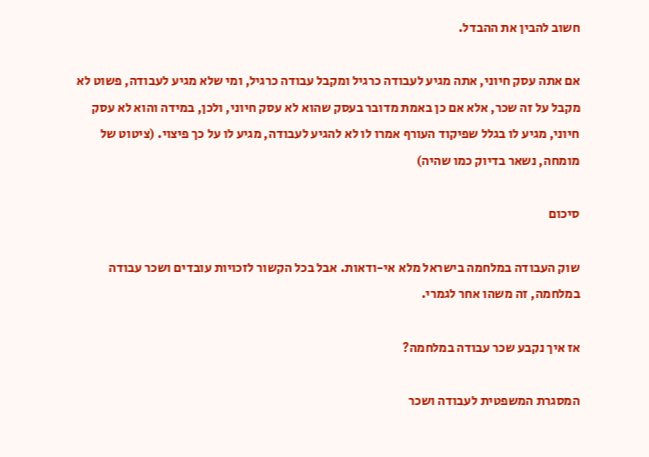חשוב להבין את ההבדל.

אם אתה עסק חיוני, אתה מגיע לעבודה כרגיל ומקבל עבודה כרגיל, ומי שלא מגיע לעבודה, פשוט לא מקבל על זה שכר, אלא אם כן באמת מדובר בעסק שהוא לא עסק חיוני, ולכן, במידה והוא לא עסק חיוני, מגיע לו בגלל שפיקוד העורף אמרו לו לא להגיע לעבודה, מגיע לו על כך פיצוי. (ציטוט של מומחה, נשאר בדיוק כמו שהיה)

סיכום

שוק העבודה במלחמה בישראל מלא אי-ודאות. אבל בכל הקשור לזכויות עובדים ושכר עבודה במלחמה, זה משהו אחר לגמרי.

אז איך נקבע שכר עבודה במלחמה?

המסגרת המשפטית לעבודה ושכר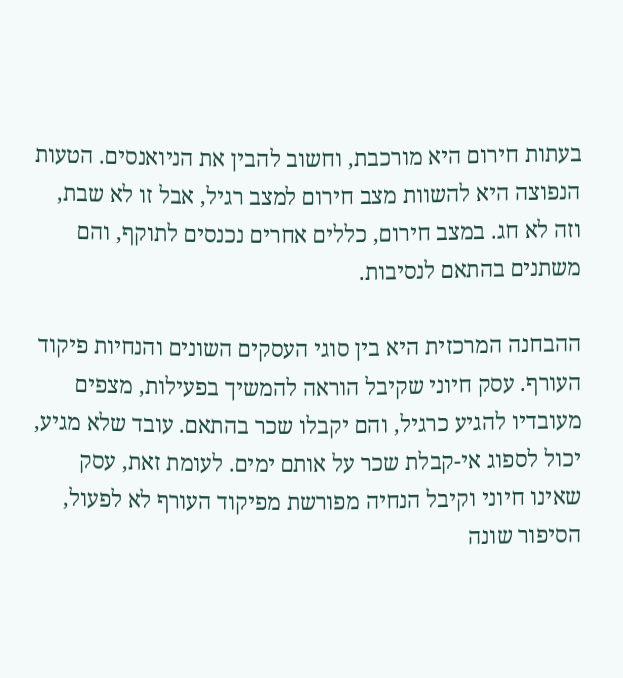בעתות חירום היא מורכבת, וחשוב להבין את הניואנסים. הטעות הנפוצה היא להשוות מצב חירום למצב רגיל, אבל זו לא שבת, וזה לא חג. במצב חירום, כללים אחרים נכנסים לתוקף, והם משתנים בהתאם לנסיבות.

ההבחנה המרכזית היא בין סוגי העסקים השונים והנחיות פיקוד העורף. עסק חיוני שקיבל הוראה להמשיך בפעילות, מצפים מעובדיו להגיע כרגיל, והם יקבלו שכר בהתאם. עובד שלא מגיע, יכול לספוג אי-קבלת שכר על אותם ימים. לעומת זאת, עסק שאינו חיוני וקיבל הנחיה מפורשת מפיקוד העורף לא לפעול, הסיפור שונה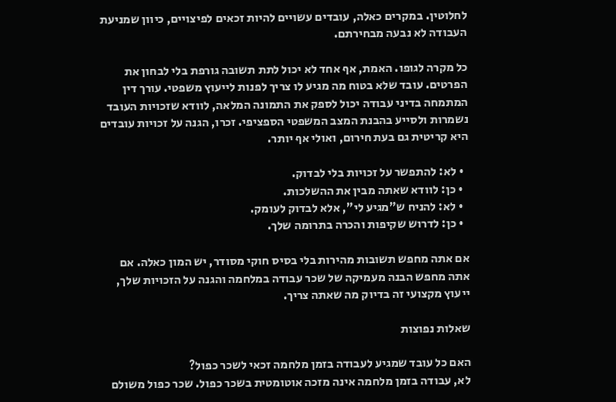לחלוטין. במקרים כאלה, עובדים עשויים להיות זכאים לפיצויים, כיוון שמניעת העבודה לא נבעה מבחירתם.

כל מקרה לגופו. האמת, אף אחד לא יכול לתת תשובה גורפת בלי לבחון את הפרטים. עובד שלא בטוח מה מגיע לו צריך לפנות לייעוץ משפטי. עורך דין המתמחה בדיני עבודה יכול לספק את התמונה המלאה, לוודא שזכויות העובד נשמרות ולסייע בהבנת המצב המשפטי הספציפי. זכרו, הגנה על זכויות עובדים היא קריטית גם בעת חירום, ואולי אף יותר.

  • לא: להתפשר על זכויות בלי לבדוק.
  • כן: לוודא שאתה מבין את ההשלכות.
  • לא: להניח ש"מגיע לי", אלא לבדוק לעומק.
  • כן: לדרוש שקיפות והכרה בתרומה שלך.

אם אתה מחפש תשובות מהירות בלי בסיס חוקי מסודר, יש המון כאלה. אם אתה מחפש הבנה מעמיקה של שכר עבודה במלחמה והגנה על הזכויות שלך, ייעוץ מקצועי זה בדיוק מה שאתה צריך.

שאלות נפוצות

האם כל עובד שמגיע לעבודה בזמן מלחמה זכאי לשכר כפול?
לא, עבודה בזמן מלחמה אינה מזכה אוטומטית בשכר כפול. שכר כפול משולם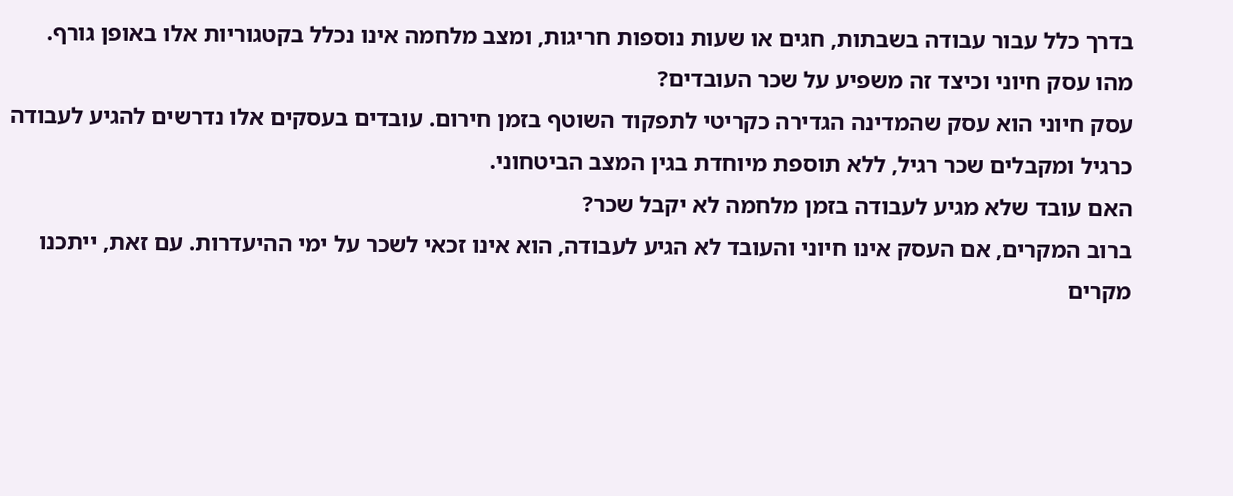בדרך כלל עבור עבודה בשבתות, חגים או שעות נוספות חריגות, ומצב מלחמה אינו נכלל בקטגוריות אלו באופן גורף.
מהו עסק חיוני וכיצד זה משפיע על שכר העובדים?
עסק חיוני הוא עסק שהמדינה הגדירה כקריטי לתפקוד השוטף בזמן חירום. עובדים בעסקים אלו נדרשים להגיע לעבודה כרגיל ומקבלים שכר רגיל, ללא תוספת מיוחדת בגין המצב הביטחוני.
האם עובד שלא מגיע לעבודה בזמן מלחמה לא יקבל שכר?
ברוב המקרים, אם העסק אינו חיוני והעובד לא הגיע לעבודה, הוא אינו זכאי לשכר על ימי ההיעדרות. עם זאת, ייתכנו מקרים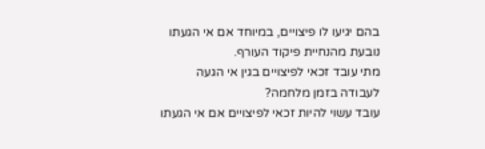בהם יגיעו לו פיצויים, במיוחד אם אי הגעתו נובעת מהנחיית פיקוד העורף.
מתי עובד זכאי לפיצויים בגין אי הגעה לעבודה בזמן מלחמה?
עובד עשוי להיות זכאי לפיצויים אם אי הגעתו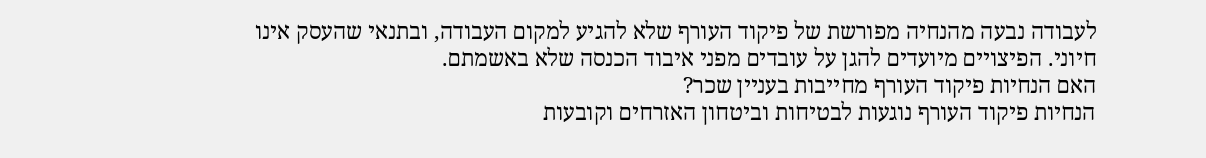לעבודה נבעה מהנחיה מפורשת של פיקוד העורף שלא להגיע למקום העבודה, ובתנאי שהעסק אינו חיוני. הפיצויים מיועדים להגן על עובדים מפני איבוד הכנסה שלא באשמתם.
האם הנחיות פיקוד העורף מחייבות בעניין שכר?
הנחיות פיקוד העורף נוגעות לבטיחות וביטחון האזרחים וקובעות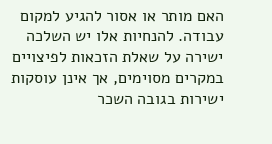האם מותר או אסור להגיע למקום עבודה. להנחיות אלו יש השלכה ישירה על שאלת הזכאות לפיצויים במקרים מסוימים, אך אינן עוסקות ישירות בגובה השכר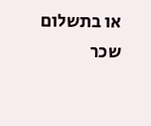או בתשלום שכר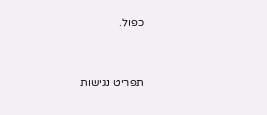כפול.




תפריט נגישות